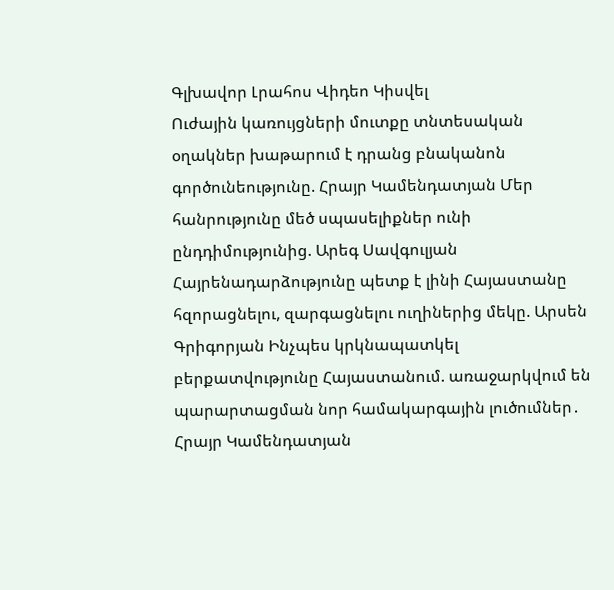Գլխավոր Լրահոս Վիդեո Կիսվել
Ուժային կառույցների մուտքը տնտեսական օղակներ խաթարում է դրանց բնականոն գործունեությունը. Հրայր Կամենդատյան Մեր հանրությունը մեծ սպասելիքներ ունի ընդդիմությունից. Արեգ Սավգուլյան Հայրենադարձությունը պետք է լինի Հայաստանը հզորացնելու, զարգացնելու ուղիներից մեկը. Արսեն Գրիգորյան Ինչպես կրկնապատկել բերքատվությունը Հայաստանում. առաջարկվում են պարարտացման նոր համակարգային լուծումներ․ Հրայր Կամենդատյան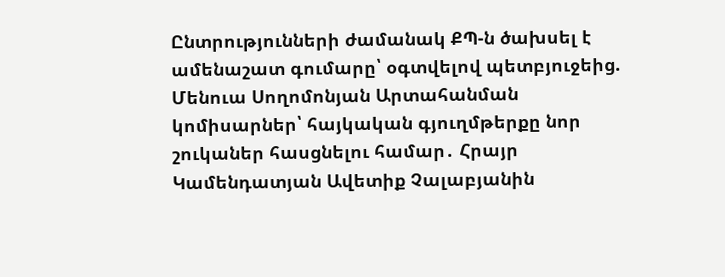Ընտրությունների ժամանակ ՔՊ-ն ծախսել է ամենաշատ գումարը՝ օգտվելով պետբյուջեից. Մենուա Սողոմոնյան Արտահանման կոմիսարներ՝ հայկական գյուղմթերքը նոր շուկաներ հասցնելու համար․ Հրայր Կամենդատյան Ավետիք Չալաբյանին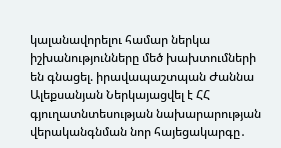կալանավորելու համար ներկա իշխանությունները մեծ խախտումների են գնացել. իրավապաշտպան Ժաննա Ալեքսանյան Ներկայացվել է ՀՀ գյուղատնտեսության նախարարության վերականգնման նոր հայեցակարգը․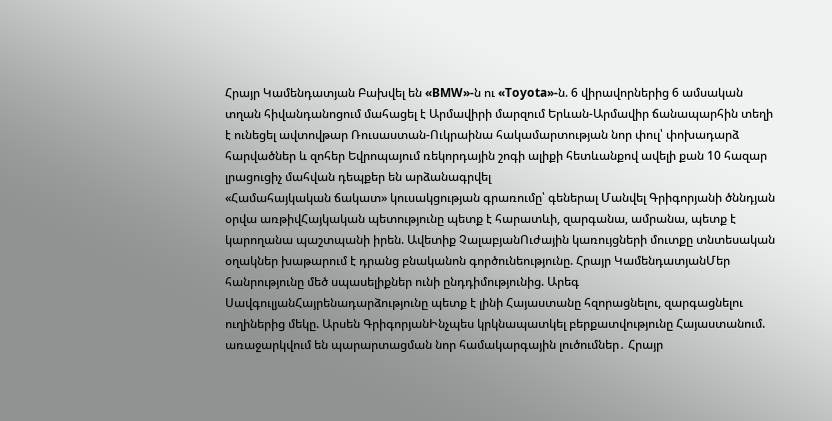Հրայր Կամենդատյան Բախվել են «BMW»-ն ու «Toyota»-ն. 6 վիրավորներից 6 ամսական տղան հիվանդանոցում մահացել է Արմավիրի մարզում Երևան-Արմավիր ճանապարհին տեղի է ունեցել ավտովթար Ռուսաստան-Ուկրաինա հակամարտության նոր փուլ՝ փոխադարձ հարվածներ և զոհեր Եվրոպայում ռեկորդային շոգի ալիքի հետևանքով ավելի քան 10 հազար լրացուցիչ մահվան դեպքեր են արձանագրվել
«Համահայկական ճակատ» կուսակցության գրառումը՝ գեներալ Մանվել Գրիգորյանի ծննդյան օրվա առթիվՀայկական պետությունը պետք է հարատևի, զարգանա, ամրանա, պետք է կարողանա պաշտպանի իրեն. Ավետիք ՉալաբյանՈւժային կառույցների մուտքը տնտեսական օղակներ խաթարում է դրանց բնականոն գործունեությունը. Հրայր ԿամենդատյանՄեր հանրությունը մեծ սպասելիքներ ունի ընդդիմությունից. Արեգ ՍավգուլյանՀայրենադարձությունը պետք է լինի Հայաստանը հզորացնելու, զարգացնելու ուղիներից մեկը. Արսեն ԳրիգորյանԻնչպես կրկնապատկել բերքատվությունը Հայաստանում. առաջարկվում են պարարտացման նոր համակարգային լուծումներ․ Հրայր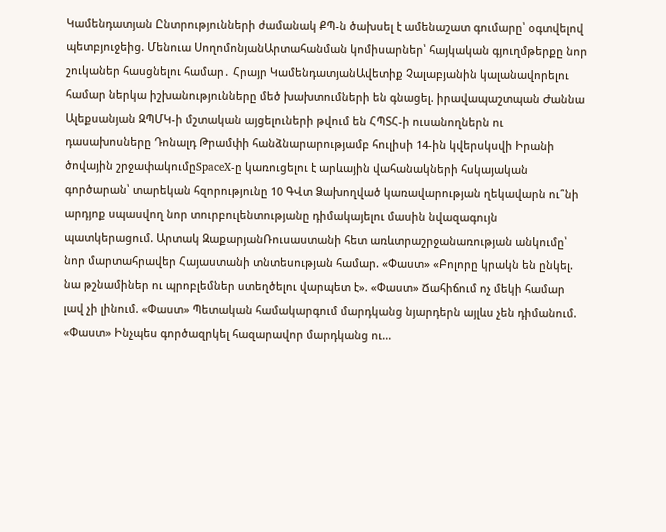Կամենդատյան Ընտրությունների ժամանակ ՔՊ-ն ծախսել է ամենաշատ գումարը՝ օգտվելով պետբյուջեից. Մենուա ՍողոմոնյանԱրտահանման կոմիսարներ՝ հայկական գյուղմթերքը նոր շուկաներ հասցնելու համար․ Հրայր ԿամենդատյանԱվետիք Չալաբյանին կալանավորելու համար ներկա իշխանությունները մեծ խախտումների են գնացել. իրավապաշտպան Ժաննա Ալեքսանյան ԶՊՄԿ-ի մշտական այցելուների թվում են ՀՊՏՀ-ի ուսանողներն ու դասախոսները Դոնալդ Թրամփի հանձնարարությամբ հուլիսի 14-ին կվերսկսվի Իրանի ծովային շրջափակումըSpaceX-ը կառուցելու է արևային վահանակների հսկայական գործարան՝ տարեկան հզորությունը 10 ԳՎտ Ձախողված կառավարության ղեկավարն ու՞նի արդյոք սպասվող նոր տուրբուլենտությանը դիմակայելու մասին նվազագույն պատկերացում. Արտակ ԶաքարյանՌուսաստանի հետ առևտրաշրջանառության անկումը՝ նոր մարտահրավեր Հայաստանի տնտեսության համար. «Փաստ» «Բոլորը կրակն են ընկել. նա թշնամիներ ու պրոբլեմներ ստեղծելու վարպետ է». «Փաստ» Ճահիճում ոչ մեկի համար լավ չի լինում. «Փաստ» Պետական համակարգում մարդկանց նյարդերն այլևս չեն դիմանում. «Փաստ» Ինչպես գործազրկել հազարավոր մարդկանց ու...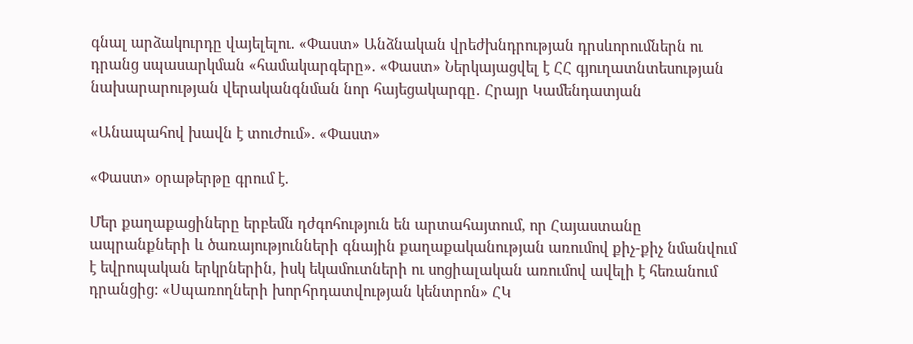գնալ արձակուրդը վայելելու. «Փաստ» Անձնական վրեժխնդրության դրսևորումներն ու դրանց սպասարկման «համակարգերը». «Փաստ» Ներկայացվել է ՀՀ գյուղատնտեսության նախարարության վերականգնման նոր հայեցակարգը․ Հրայր Կամենդատյան

«Անապահով խավն է տուժում». «Փաստ»

«Փաստ» օրաթերթը գրում է.

Մեր քաղաքացիները երբեմն դժգոհություն են արտահայտում, որ Հայաստանը ապրանքների և ծառայությունների գնային քաղաքականության առումով քիչ-քիչ նմանվում է եվրոպական երկրներին, իսկ եկամուտների ու սոցիալական առումով ավելի է հեռանում դրանցից: «Սպառողների խորհրդատվության կենտրոն» ՀԿ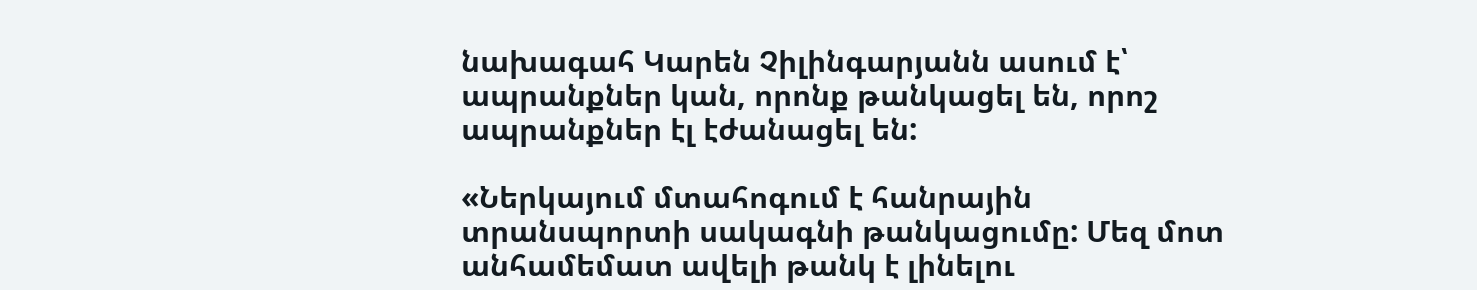նախագահ Կարեն Չիլինգարյանն ասում է՝ ապրանքներ կան, որոնք թանկացել են, որոշ ապրանքներ էլ էժանացել են:

«Ներկայում մտահոգում է հանրային տրանսպորտի սակագնի թանկացումը: Մեզ մոտ անհամեմատ ավելի թանկ է լինելու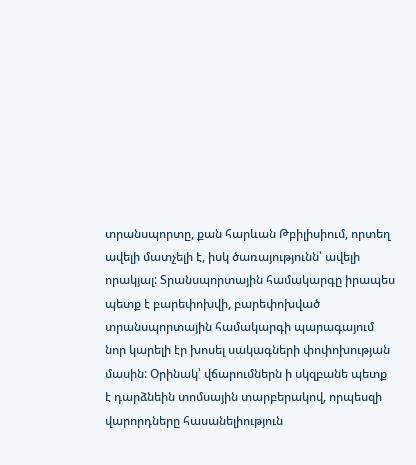տրանսպորտը, քան հարևան Թբիլիսիում, որտեղ ավելի մատչելի է, իսկ ծառայությունն՝ ավելի որակյալ: Տրանսպորտային համակարգը իրապես պետք է բարեփոխվի, բարեփոխված տրանսպորտային համակարգի պարագայում նոր կարելի էր խոսել սակագների փոփոխության մասին: Օրինակ՝ վճարումներն ի սկզբանե պետք է դարձնեին տոմսային տարբերակով, որպեսզի վարորդները հասանելիություն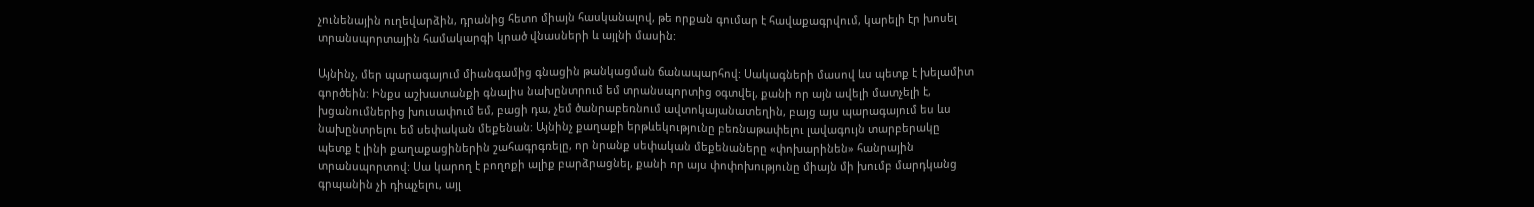չունենային ուղեվարձին, դրանից հետո միայն հասկանալով, թե որքան գումար է հավաքագրվում, կարելի էր խոսել տրանսպորտային համակարգի կրած վնասների և այլնի մասին:

Այնինչ, մեր պարագայում միանգամից գնացին թանկացման ճանապարհով: Սակագների մասով ևս պետք է խելամիտ գործեին: Ինքս աշխատանքի գնալիս նախընտրում եմ տրանսպորտից օգտվել, քանի որ այն ավելի մատչելի է, խցանումներից խուսափում եմ, բացի դա, չեմ ծանրաբեռնում ավտոկայանատեղին, բայց այս պարագայում ես ևս նախընտրելու եմ սեփական մեքենան: Այնինչ քաղաքի երթևեկությունը բեռնաթափելու լավագույն տարբերակը պետք է լինի քաղաքացիներին շահագրգռելը, որ նրանք սեփական մեքենաները «փոխարինեն» հանրային տրանսպորտով: Սա կարող է բողոքի ալիք բարձրացնել, քանի որ այս փոփոխությունը միայն մի խումբ մարդկանց գրպանին չի դիպչելու, այլ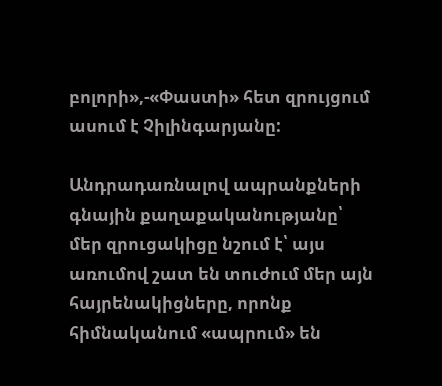բոլորի»,-«Փաստի» հետ զրույցում ասում է Չիլինգարյանը:

Անդրադառնալով ապրանքների գնային քաղաքականությանը՝ մեր զրուցակիցը նշում է՝ այս առումով շատ են տուժում մեր այն հայրենակիցները, որոնք հիմնականում «ապրում» են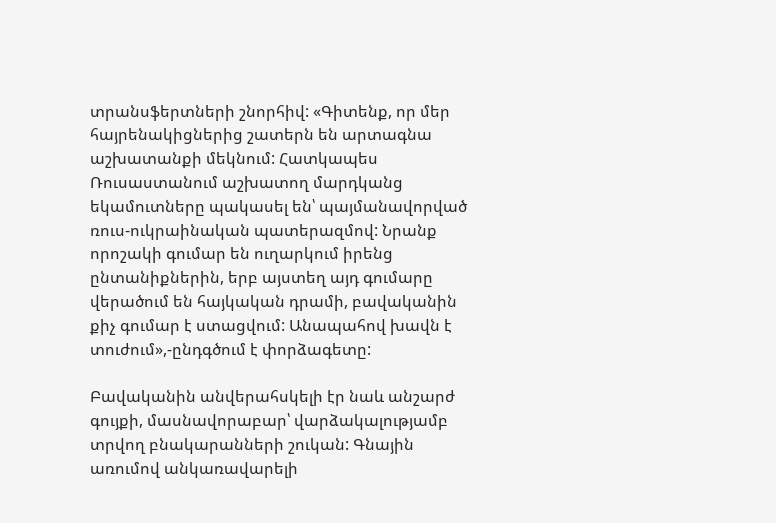տրանսֆերտների շնորհիվ: «Գիտենք, որ մեր հայրենակիցներից շատերն են արտագնա աշխատանքի մեկնում: Հատկապես Ռուսաստանում աշխատող մարդկանց եկամուտները պակասել են՝ պայմանավորված ռուս-ուկրաինական պատերազմով: Նրանք որոշակի գումար են ուղարկում իրենց ընտանիքներին, երբ այստեղ այդ գումարը վերածում են հայկական դրամի, բավականին քիչ գումար է ստացվում: Անապահով խավն է տուժում»,-ընդգծում է փորձագետը:

Բավականին անվերահսկելի էր նաև անշարժ գույքի, մասնավորաբար՝ վարձակալությամբ տրվող բնակարանների շուկան: Գնային առումով անկառավարելի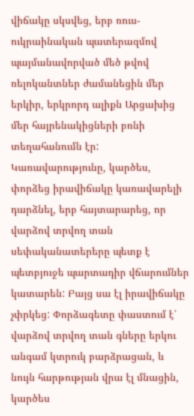վիճակը սկսվեց, երբ ռուս-ուկրաինական պատերազմով պայմանավորված մեծ թվով ռելոկանտներ ժամանեցին մեր երկիր, երկրորդ ալիքն Արցախից մեր հայրենակիցների բռնի տեղահանումն էր: Կառավարությունը, կարծես, փորձեց իրավիճակը կառավարելի դարձնել, երբ հայտարարեց, որ վարձով տրվող տան սեփականատերերը պետք է պետբյուջե պարտադիր վճարումներ կատարեն: Բայց սա էլ իրավիճակը չփրկեց: Փորձագետը փաստում է՝ վարձով տրվող տան գները երկու անգամ կտրուկ բարձրացան, և նույն հարթության վրա էլ մնացին, կարծես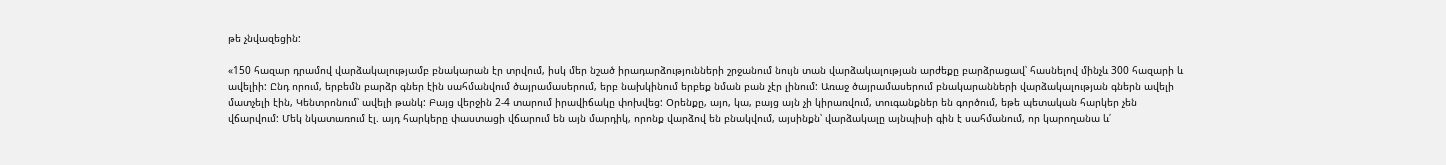թե չնվազեցին:

«150 հազար դրամով վարձակալությամբ բնակարան էր տրվում, իսկ մեր նշած իրադարձությունների շրջանում նույն տան վարձակալության արժեքը բարձրացավ՝ հասնելով մինչև 300 հազարի և ավելիի: Ընդ որում, երբեմն բարձր գներ էին սահմանվում ծայրամասերում, երբ նախկինում երբեք նման բան չէր լինում: Առաջ ծայրամասերում բնակարանների վարձակալության գներն ավելի մատչելի էին, Կենտրոնում՝ ավելի թանկ: Բայց վերջին 2-4 տարում իրավիճակը փոխվեց: Օրենքը, այո, կա, բայց այն չի կիրառվում, տուգանքներ են գործում, եթե պետական հարկեր չեն վճարվում: Մեկ նկատառում էլ. այդ հարկերը փաստացի վճարում են այն մարդիկ, որոնք վարձով են բնակվում, այսինքն՝ վարձակալը այնպիսի գին է սահմանում, որ կարողանա և՛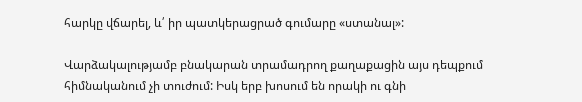հարկը վճարել, և՛ իր պատկերացրած գումարը «ստանալ»:

Վարձակալությամբ բնակարան տրամադրող քաղաքացին այս դեպքում հիմնականում չի տուժում: Իսկ երբ խոսում են որակի ու գնի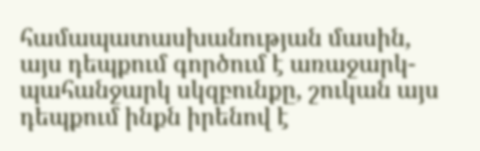համապատասխանության մասին, այս դեպքում գործում է առաջարկ-պահանջարկ սկզբունքը, շուկան այս դեպքում ինքն իրենով է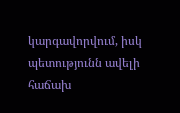կարգավորվում, իսկ պետությունն ավելի հաճախ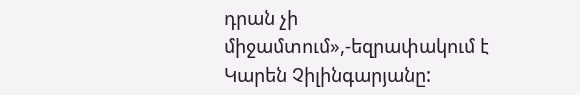դրան չի միջամտում»,-եզրափակում է Կարեն Չիլինգարյանը: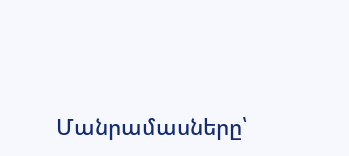Մանրամասները՝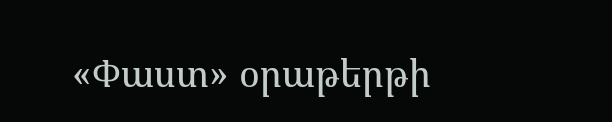«Փաստ» օրաթերթի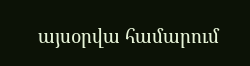այսօրվա համարում